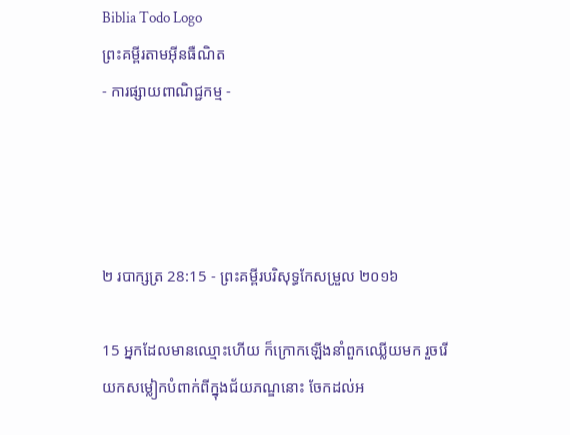Biblia Todo Logo
ព្រះគម្ពីរតាមអ៊ីនធឺណិត
- ការផ្សាយពាណិជ្ជកម្ម -




២ របា‌ក្សត្រ 28:15 - ព្រះគម្ពីរបរិសុទ្ធកែសម្រួល ២០១៦

15 អ្នកដែលមានឈ្មោះហើយ ក៏ក្រោកឡើងនាំពួកឈ្លើយមក រួចរើយកសម្លៀក‌បំពាក់ពីក្នុងជ័យ‌ភណ្ឌនោះ ចែកដល់អ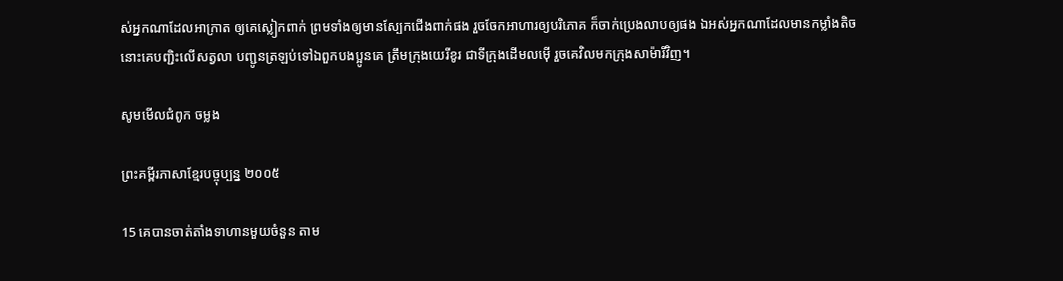ស់អ្នកណាដែលអាក្រាត ឲ្យគេស្លៀក‌ពាក់ ព្រមទាំងឲ្យមានស្បែកជើងពាក់ផង រួចចែកអាហារឲ្យបរិ‌ភោគ ក៏ចាក់ប្រេងលាបឲ្យផង ឯអស់អ្នកណាដែលមានកម្លាំងតិច នោះគេបញ្ជិះលើសត្វលា បញ្ជូនត្រឡប់ទៅឯពួកបង‌ប្អូនគេ ត្រឹមក្រុងយេរីខូរ ជាទីក្រុងដើមលម៉ើ រួចគេវិលមកក្រុងសា‌ម៉ា‌រីវិញ។

សូមមើលជំពូក ចម្លង

ព្រះគម្ពីរភាសាខ្មែរបច្ចុប្បន្ន ២០០៥

15 គេបានចាត់តាំងទាហានមួយចំនួន តាម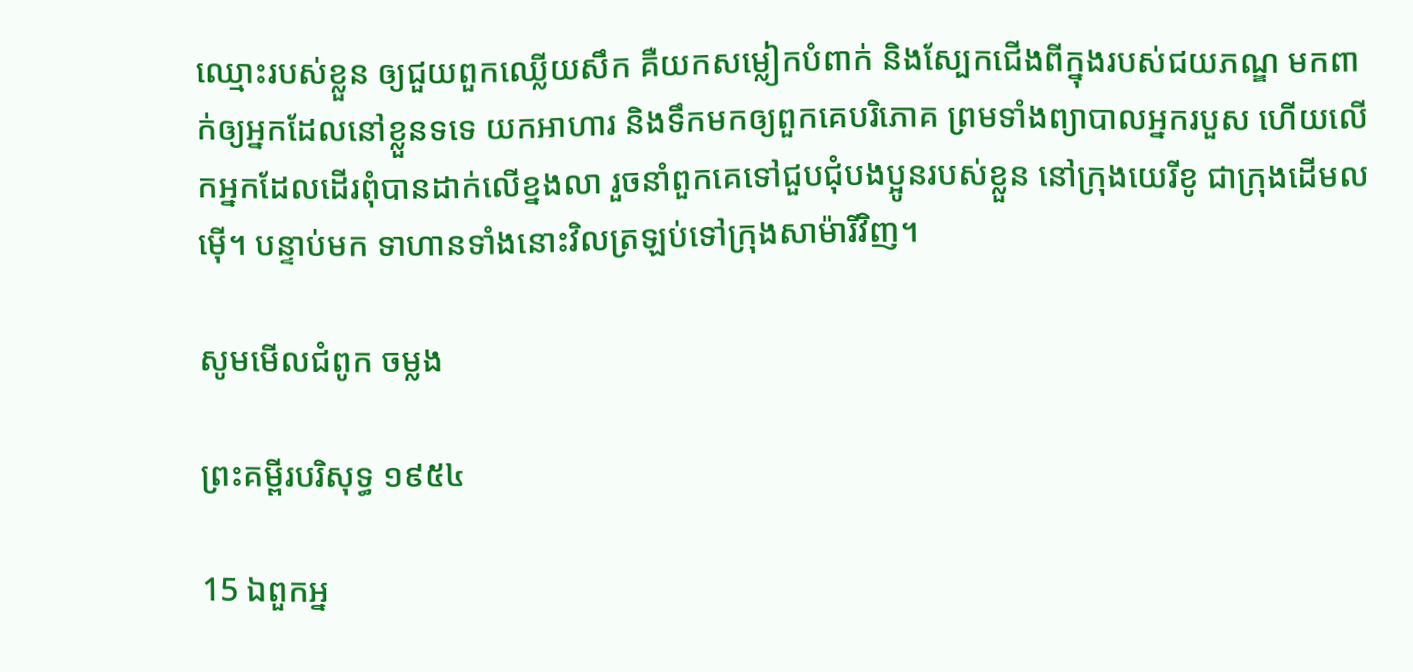ឈ្មោះរបស់ខ្លួន ឲ្យជួយពួកឈ្លើយសឹក គឺយកសម្លៀក‌បំពាក់ និងស្បែកជើងពីក្នុងរបស់ជយ‌ភណ្ឌ មកពាក់ឲ្យអ្នកដែលនៅខ្លួនទទេ យកអាហារ និងទឹកមកឲ្យពួកគេបរិភោគ ព្រមទាំងព្យាបាលអ្នករបួស ហើយលើកអ្នកដែលដើរពុំបានដាក់លើខ្នងលា រួចនាំពួកគេទៅជួប‌ជុំបងប្អូនរបស់ខ្លួន នៅក្រុងយេរីខូ ជាក្រុងដើមលម៉ើ។ បន្ទាប់មក ទាហានទាំងនោះវិលត្រឡប់ទៅក្រុងសាម៉ារីវិញ។

សូមមើលជំពូក ចម្លង

ព្រះគម្ពីរបរិសុទ្ធ ១៩៥៤

15 ឯពួកអ្ន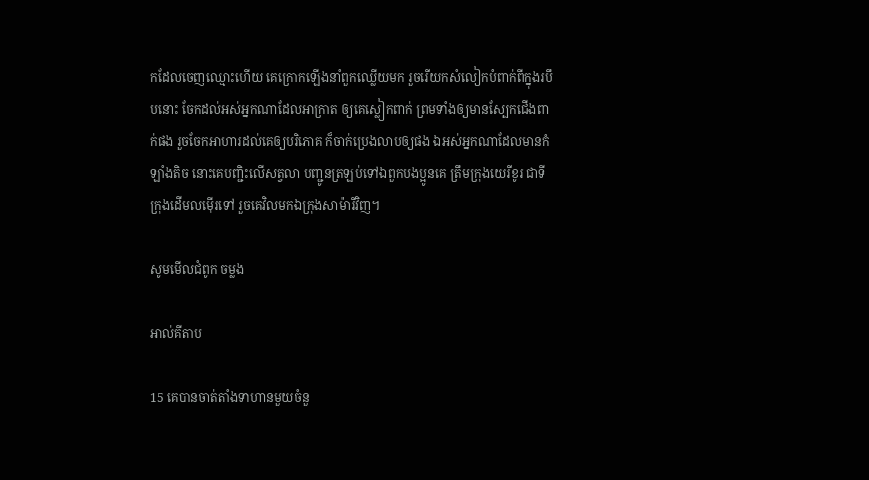កដែលចេញឈ្មោះហើយ គេក្រោកឡើងនាំពួកឈ្លើយមក រួចរើយកសំលៀក‌បំពាក់ពីក្នុងរបឹបនោះ ចែកដល់អស់អ្នកណាដែលអាក្រាត ឲ្យគេស្លៀក‌ពាក់ ព្រមទាំងឲ្យមានស្បែកជើងពាក់ផង រួចចែកអាហារដល់គេឲ្យបរិភោគ ក៏ចាក់ប្រេងលាបឲ្យផង ឯអស់អ្នកណាដែលមានកំឡាំងតិច នោះគេបញ្ជិះលើសត្វលា បញ្ជូនត្រឡប់ទៅឯពួកបងប្អូនគេ ត្រឹមក្រុងយេរីខូរ ជាទីក្រុងដើមលម៉ើរទៅ រួចគេវិលមកឯក្រុងសា‌ម៉ា‌រីវិញ។

សូមមើលជំពូក ចម្លង

អាល់គីតាប

15 គេបានចាត់តាំងទាហានមួយចំនួ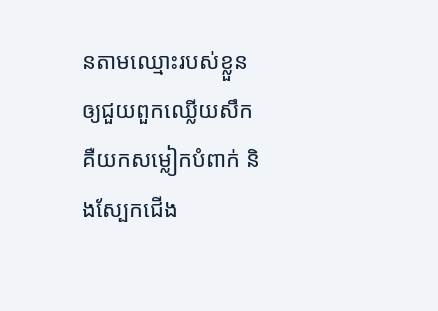នតាមឈ្មោះរបស់ខ្លួន ឲ្យជួយពួកឈ្លើយសឹក គឺយកសម្លៀក‌បំពាក់ និងស្បែកជើង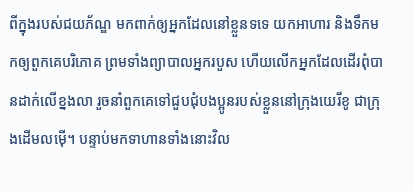ពីក្នុងរបស់ជយ‌ភ័ណ្ឌ មកពាក់ឲ្យអ្នកដែលនៅខ្លួនទទេ យកអាហារ និងទឹកមកឲ្យពួកគេបរិភោគ ព្រមទាំងព្យាបាលអ្នករបួស ហើយលើកអ្នកដែលដើរពុំបានដាក់លើខ្នងលា រួចនាំពួកគេទៅជួប‌ជុំបងប្អូនរបស់ខ្លួននៅក្រុងយេរី‌ខូ ជាក្រុងដើមលម៉ើ។ បន្ទាប់មកទាហានទាំងនោះវិល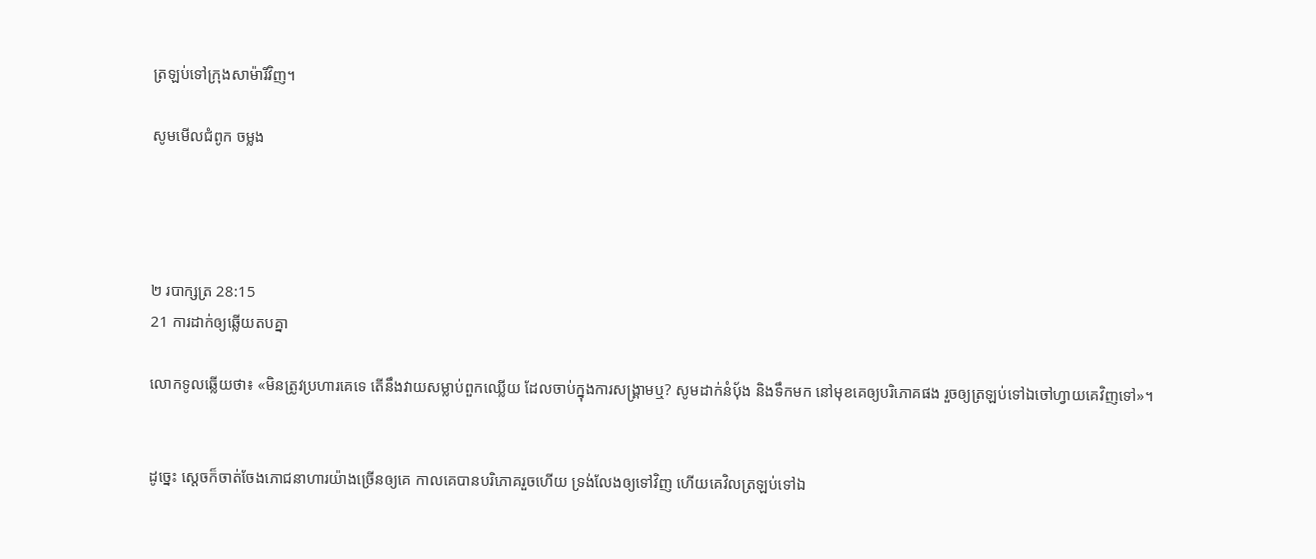ត្រឡប់ទៅក្រុងសាម៉ា‌រីវិញ។

សូមមើលជំពូក ចម្លង




២ របា‌ក្សត្រ 28:15
21 ការដាក់ឲ្យឆ្លើយតបគ្នា

លោកទូលឆ្លើយថា៖ «មិនត្រូវប្រហារគេទេ តើនឹងវាយសម្លាប់ពួកឈ្លើយ ដែលចាប់ក្នុងការសង្គ្រាមឬ? សូមដាក់នំបុ័ង និងទឹកមក នៅមុខគេឲ្យបរិ‌ភោគផង រួចឲ្យត្រឡប់ទៅឯចៅ‌ហ្វាយគេវិញទៅ»។


ដូច្នេះ ស្តេចក៏ចាត់ចែងភោជនា‌ហារយ៉ាងច្រើនឲ្យគេ កាលគេបានបរិ‌ភោគរួចហើយ ទ្រង់លែងឲ្យទៅវិញ ហើយគេវិលត្រឡប់ទៅឯ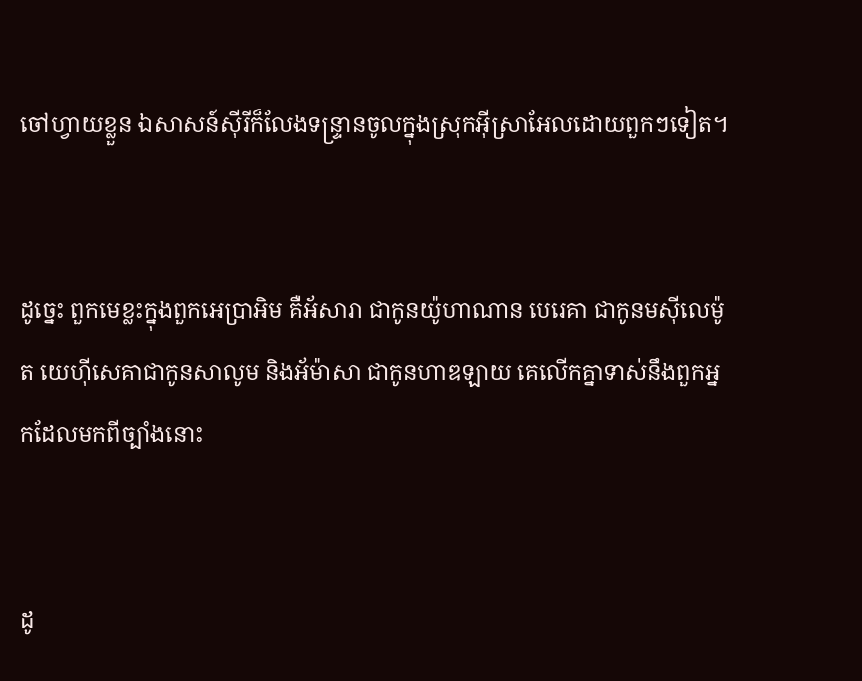ចៅ‌ហ្វាយខ្លួន ឯសាសន៍ស៊ីរីក៏លែងទន្ទ្រានចូលក្នុងស្រុកអ៊ីស្រា‌អែលដោយពួកៗទៀត។


ដូច្នេះ ពួកមេខ្លះក្នុងពួកអេប្រាអិម គឺអ័សារា ជាកូនយ៉ូ‌ហា‌ណាន បេរេ‌គា ជាកូនមស៊ី‌លេម៉ូត យេហ៊ី‌សេគាជាកូនសាលូម និងអ័ម៉ា‌សា ជាកូនហាឌ‌ឡាយ គេលើកគ្នាទាស់នឹងពួកអ្នកដែលមកពីច្បាំងនោះ


ដូ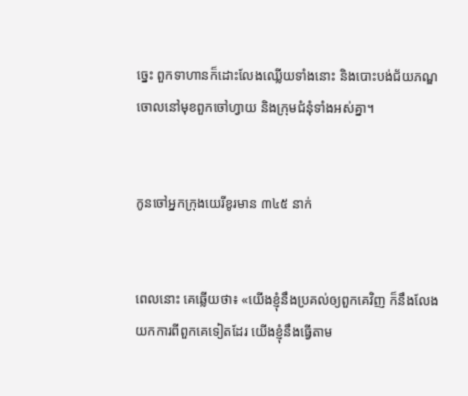ច្នេះ ពួកទាហានក៏ដោះលែងឈ្លើយទាំងនោះ និងបោះបង់ជ័យ‌ភណ្ឌចោលនៅមុខពួកចៅ‌ហ្វាយ និងក្រុមជំនុំទាំងអស់គ្នា។


កូនចៅអ្នកក្រុងយេរីខូរមាន ៣៤៥ នាក់


ពេលនោះ គេឆ្លើយថា៖ «យើងខ្ញុំនឹងប្រគល់ឲ្យពួក‌គេវិញ ក៏នឹងលែងយកការពីពួក‌គេទៀតដែរ យើងខ្ញុំនឹងធ្វើតាម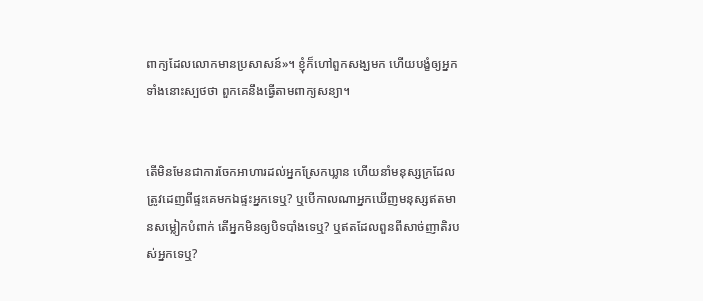ពាក្យដែលលោកមានប្រសាសន៍»។ ខ្ញុំក៏ហៅពួកសង្ឃមក ហើយបង្ខំឲ្យអ្នកទាំងនោះស្បថថា ពួក‌គេនឹងធ្វើតាមពាក្យសន្យា។


តើមិនមែនជាការចែកអាហារដល់អ្នកស្រែកឃ្លាន ហើយនាំមនុស្សក្រដែលត្រូវដេញពីផ្ទះគេមកឯផ្ទះអ្នកទេឬ? ឬបើកាលណាអ្នកឃើញមនុស្សឥតមានសម្លៀក‌បំពាក់ តើអ្នកមិនឲ្យបិទបាំងទេឬ? ឬឥតដែលពួនពីសាច់‌ញាតិរបស់អ្នកទេឬ?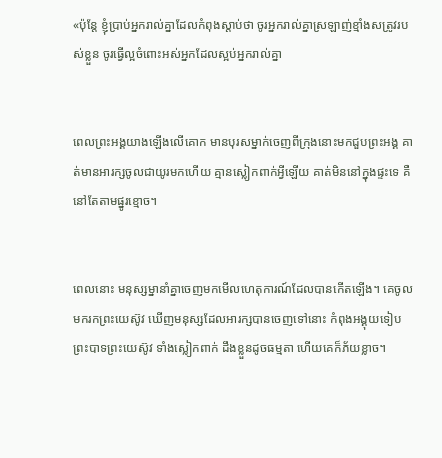«ប៉ុន្តែ ខ្ញុំប្រាប់អ្នករាល់គ្នាដែលកំពុងស្តាប់ថា ចូរអ្នករាល់គ្នាស្រឡាញ់ខ្មាំងសត្រូវរបស់ខ្លួន ចូរធ្វើល្អចំពោះអស់អ្នកដែលស្អប់អ្នករាល់គ្នា


ពេលព្រះ‌អង្គយាងឡើងលើគោក មានបុរសម្នាក់ចេញពីក្រុងនោះមកជួបព្រះ‌អង្គ គាត់មានអារក្សចូលជាយូរមកហើយ គ្មានស្លៀកពាក់អ្វីឡើយ គាត់មិននៅក្នុងផ្ទះទេ គឺនៅតែតាមផ្នូរខ្មោច។


ពេលនោះ មនុស្សម្នានាំគ្នាចេញមកមើលហេតុ‌ការណ៍ដែលបានកើតឡើង។ គេចូលមករកព្រះ‌យេស៊ូវ ឃើញមនុស្សដែលអារក្សបានចេញទៅនោះ កំពុងអង្គុយទៀបព្រះ‌បាទព្រះ‌យេស៊ូវ ទាំងស្លៀកពាក់ ដឹងខ្លួនដូចធម្មតា ហើយគេក៏ភ័យខ្លាច។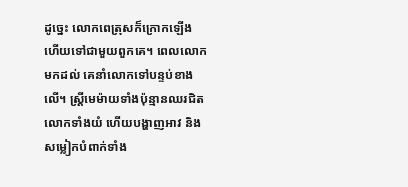ដូច្នេះ លោកពេត្រុសក៏ក្រោកឡើង ហើយទៅជា‌មួយពួកគេ។ ពេលលោកមកដល់ គេនាំលោកទៅបន្ទប់ខាងលើ។ ស្ត្រីមេម៉ាយទាំងប៉ុន្មានឈរជិតលោកទាំងយំ ហើយបង្ហាញអាវ និងសម្លៀកបំពាក់ទាំង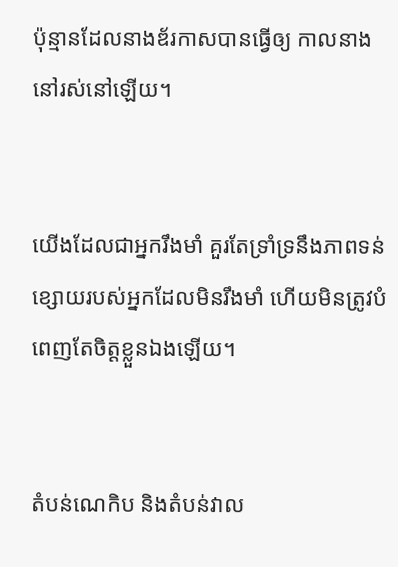ប៉ុន្មានដែលនាងឌ័រកាសបានធ្វើឲ្យ កាលនាងនៅរស់នៅឡើយ។


យើងដែលជាអ្នករឹងមាំ គួរតែទ្រាំ‌ទ្រនឹងភាពទន់ខ្សោយរបស់អ្នកដែលមិនរឹងមាំ ហើយមិនត្រូវបំពេញតែចិត្តខ្លួនឯងឡើយ។


តំបន់ណេកិប និងតំបន់វាល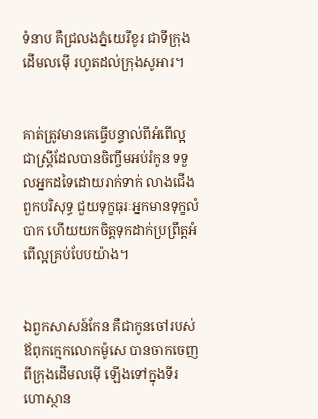ទំនាប គឺជ្រលងភ្នំយេរីខូរ ជាទីក្រុងដើមលម៉ើ រហូតដល់ក្រុងសូអារ។


គាត់ត្រូវមានគេធ្វើបន្ទាល់ពីអំពើល្អ ជាស្ត្រីដែលបានចិញ្ចឹមអប់រំកូន ទទួលអ្នកដទៃដោយរាក់ទាក់ លាងជើងពួកបរិសុទ្ធ ជួយទុក្ខធុរៈអ្នកមានទុក្ខលំបាក ហើយយកចិត្តទុកដាក់ប្រព្រឹត្តអំពើល្អគ្រប់បែបយ៉ាង។


ឯពួកសាសន៍កែន គឺជាកូនចៅរបស់ឪពុកក្មេកលោកម៉ូសេ បានចាកចេញពីក្រុងដើមលម៉ើ ឡើងទៅក្នុងទីរហោ‌ស្ថាន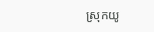ស្រុកយូ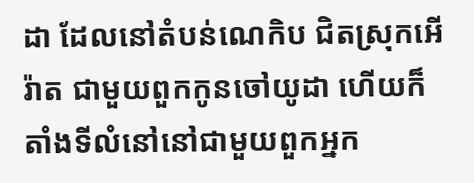ដា ដែលនៅតំបន់ណេកិប ជិតស្រុកអើរ៉ាត ជាមួយពួកកូនចៅយូដា ហើយក៏តាំងទីលំនៅនៅជាមួយពួកអ្នក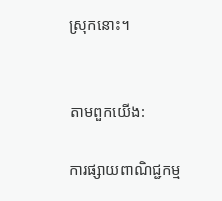ស្រុកនោះ។


តាមពួកយើង:

ការផ្សាយពាណិជ្ជកម្ម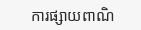ការផ្សាយពាណិ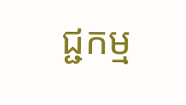ជ្ជកម្ម